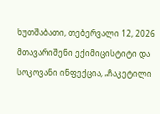ხუთშაბათი, თებერვალი 12, 2026
მთავარიშენი ექიმიცისტიტი და სოკოვანი ინფექცია, „ჩაკეტილი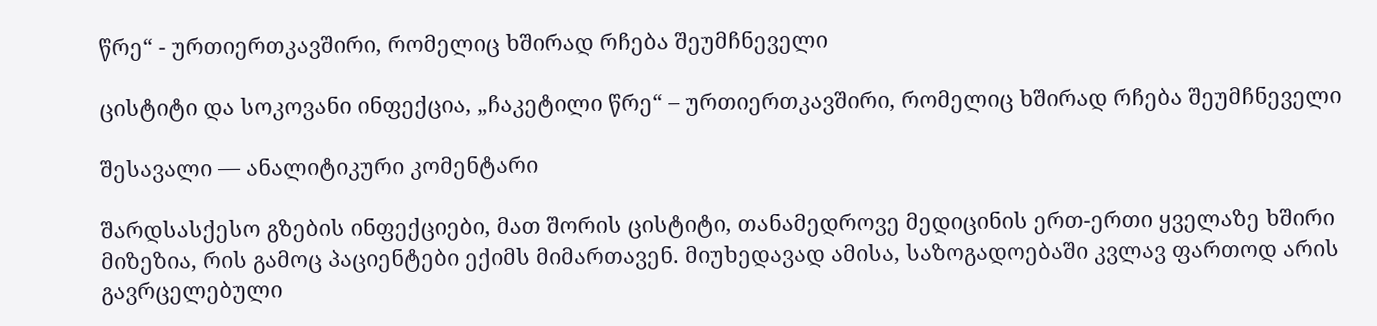წრე“ - ურთიერთკავშირი, რომელიც ხშირად რჩება შეუმჩნეველი

ცისტიტი და სოკოვანი ინფექცია, „ჩაკეტილი წრე“ – ურთიერთკავშირი, რომელიც ხშირად რჩება შეუმჩნეველი

შესავალი — ანალიტიკური კომენტარი

შარდსასქესო გზების ინფექციები, მათ შორის ცისტიტი, თანამედროვე მედიცინის ერთ-ერთი ყველაზე ხშირი მიზეზია, რის გამოც პაციენტები ექიმს მიმართავენ. მიუხედავად ამისა, საზოგადოებაში კვლავ ფართოდ არის გავრცელებული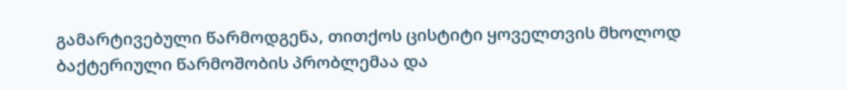გამარტივებული წარმოდგენა, თითქოს ცისტიტი ყოველთვის მხოლოდ ბაქტერიული წარმოშობის პრობლემაა და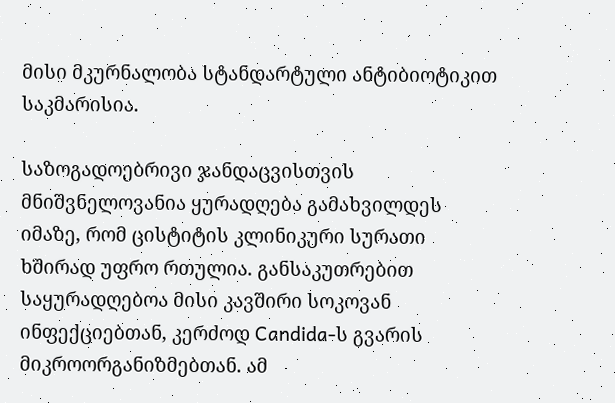მისი მკურნალობა სტანდარტული ანტიბიოტიკით საკმარისია.

საზოგადოებრივი ჯანდაცვისთვის მნიშვნელოვანია ყურადღება გამახვილდეს იმაზე, რომ ცისტიტის კლინიკური სურათი ხშირად უფრო რთულია. განსაკუთრებით საყურადღებოა მისი კავშირი სოკოვან ინფექციებთან, კერძოდ Candida-ს გვარის მიკროორგანიზმებთან. ამ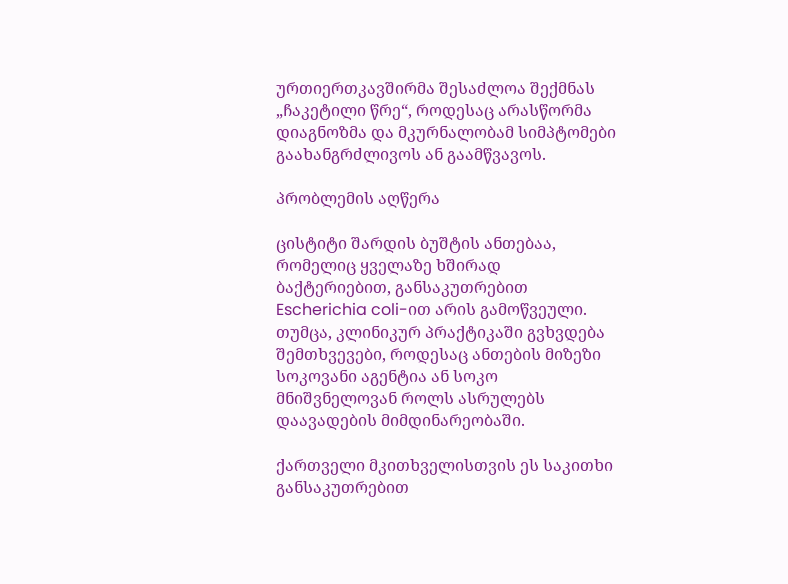ურთიერთკავშირმა შესაძლოა შექმნას „ჩაკეტილი წრე“, როდესაც არასწორმა დიაგნოზმა და მკურნალობამ სიმპტომები გაახანგრძლივოს ან გაამწვავოს.

პრობლემის აღწერა

ცისტიტი შარდის ბუშტის ანთებაა, რომელიც ყველაზე ხშირად ბაქტერიებით, განსაკუთრებით Escherichia coli-ით არის გამოწვეული. თუმცა, კლინიკურ პრაქტიკაში გვხვდება შემთხვევები, როდესაც ანთების მიზეზი სოკოვანი აგენტია ან სოკო მნიშვნელოვან როლს ასრულებს დაავადების მიმდინარეობაში.

ქართველი მკითხველისთვის ეს საკითხი განსაკუთრებით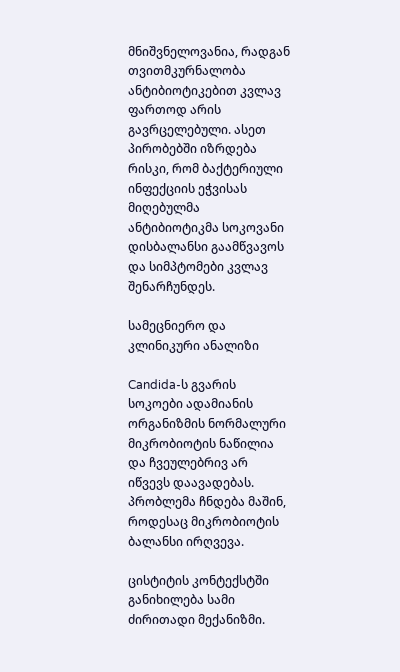მნიშვნელოვანია, რადგან თვითმკურნალობა ანტიბიოტიკებით კვლავ ფართოდ არის გავრცელებული. ასეთ პირობებში იზრდება რისკი, რომ ბაქტერიული ინფექციის ეჭვისას მიღებულმა ანტიბიოტიკმა სოკოვანი დისბალანსი გაამწვავოს და სიმპტომები კვლავ შენარჩუნდეს.

სამეცნიერო და კლინიკური ანალიზი

Candida-ს გვარის სოკოები ადამიანის ორგანიზმის ნორმალური მიკრობიოტის ნაწილია და ჩვეულებრივ არ იწვევს დაავადებას. პრობლემა ჩნდება მაშინ, როდესაც მიკრობიოტის ბალანსი ირღვევა.

ცისტიტის კონტექსტში განიხილება სამი ძირითადი მექანიზმი.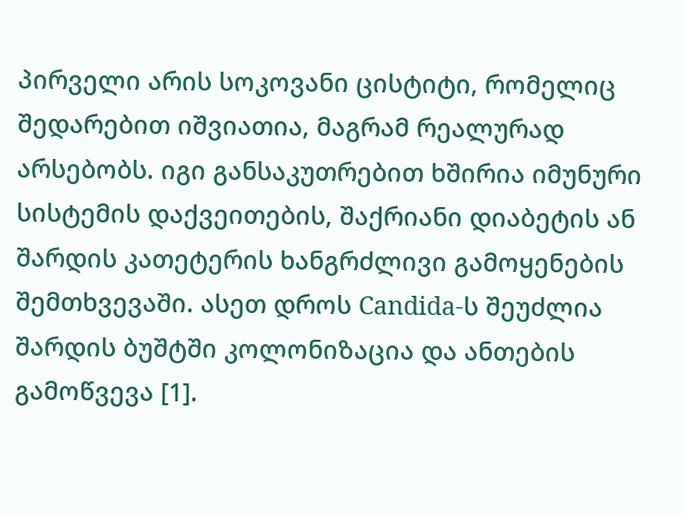პირველი არის სოკოვანი ცისტიტი, რომელიც შედარებით იშვიათია, მაგრამ რეალურად არსებობს. იგი განსაკუთრებით ხშირია იმუნური სისტემის დაქვეითების, შაქრიანი დიაბეტის ან შარდის კათეტერის ხანგრძლივი გამოყენების შემთხვევაში. ასეთ დროს Candida-ს შეუძლია შარდის ბუშტში კოლონიზაცია და ანთების გამოწვევა [1].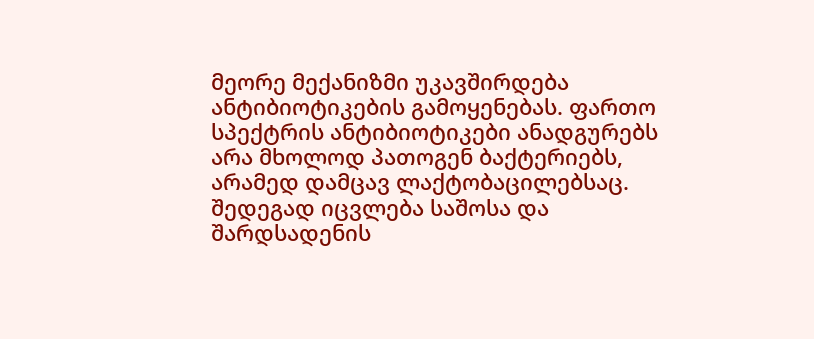მეორე მექანიზმი უკავშირდება ანტიბიოტიკების გამოყენებას. ფართო სპექტრის ანტიბიოტიკები ანადგურებს არა მხოლოდ პათოგენ ბაქტერიებს, არამედ დამცავ ლაქტობაცილებსაც. შედეგად იცვლება საშოსა და შარდსადენის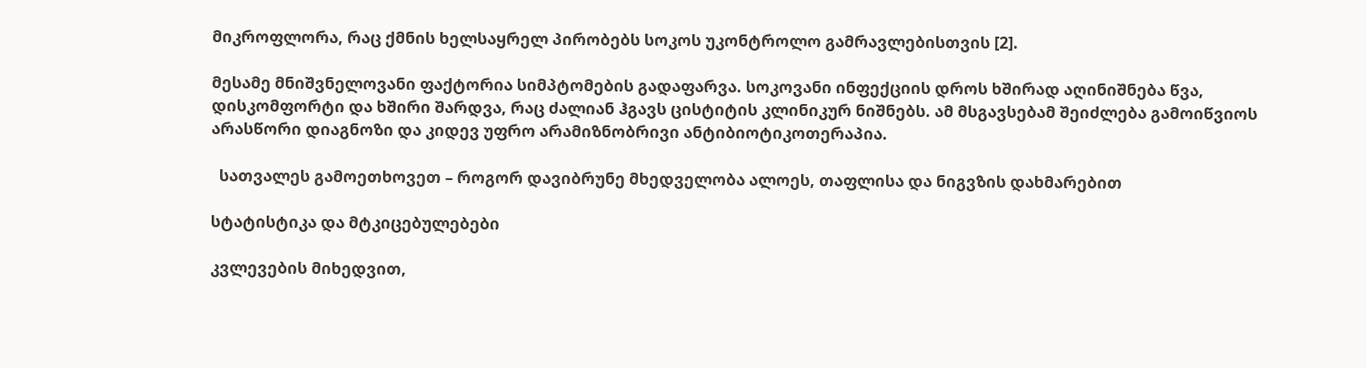მიკროფლორა, რაც ქმნის ხელსაყრელ პირობებს სოკოს უკონტროლო გამრავლებისთვის [2].

მესამე მნიშვნელოვანი ფაქტორია სიმპტომების გადაფარვა. სოკოვანი ინფექციის დროს ხშირად აღინიშნება წვა, დისკომფორტი და ხშირი შარდვა, რაც ძალიან ჰგავს ცისტიტის კლინიკურ ნიშნებს. ამ მსგავსებამ შეიძლება გამოიწვიოს არასწორი დიაგნოზი და კიდევ უფრო არამიზნობრივი ანტიბიოტიკოთერაპია.

  სათვალეს გამოეთხოვეთ – როგორ დავიბრუნე მხედველობა ალოეს, თაფლისა და ნიგვზის დახმარებით

სტატისტიკა და მტკიცებულებები

კვლევების მიხედვით,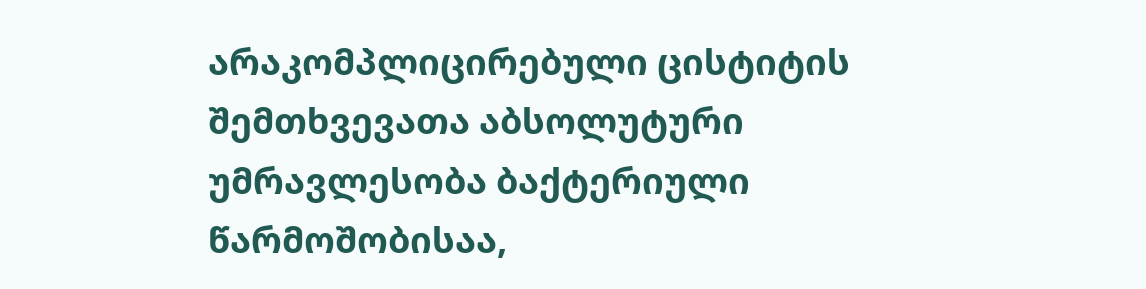არაკომპლიცირებული ცისტიტის შემთხვევათა აბსოლუტური უმრავლესობა ბაქტერიული წარმოშობისაა,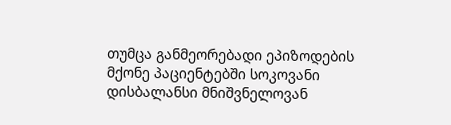თუმცა განმეორებადი ეპიზოდების მქონე პაციენტებში სოკოვანი დისბალანსი მნიშვნელოვან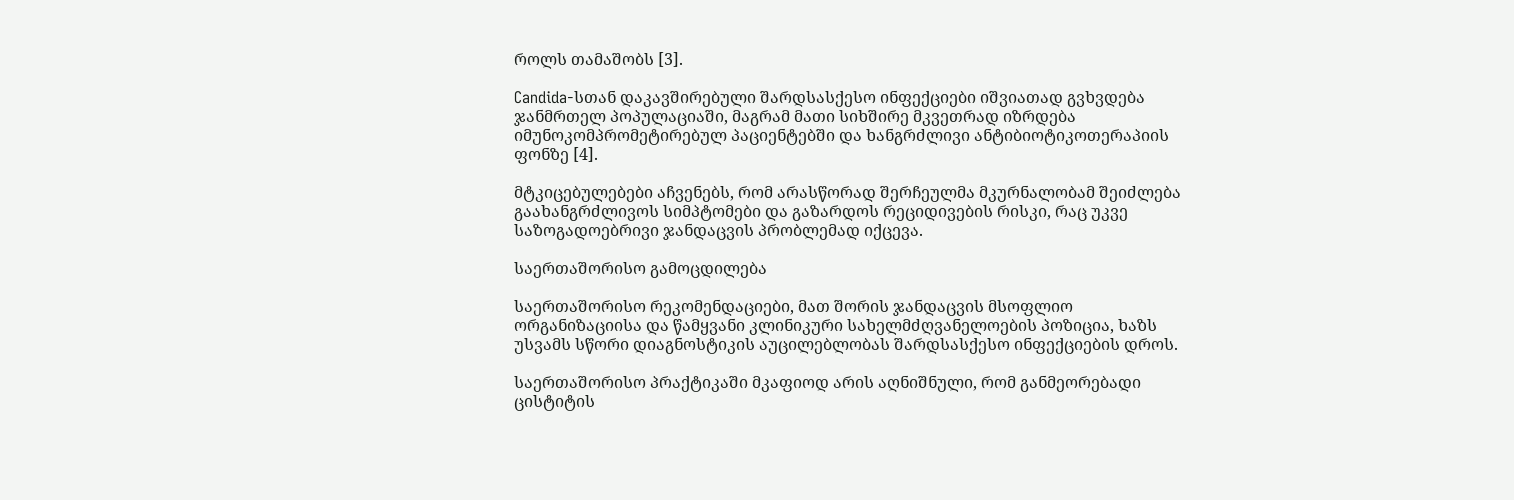როლს თამაშობს [3].

Candida-სთან დაკავშირებული შარდსასქესო ინფექციები იშვიათად გვხვდება ჯანმრთელ პოპულაციაში, მაგრამ მათი სიხშირე მკვეთრად იზრდება იმუნოკომპრომეტირებულ პაციენტებში და ხანგრძლივი ანტიბიოტიკოთერაპიის ფონზე [4].

მტკიცებულებები აჩვენებს, რომ არასწორად შერჩეულმა მკურნალობამ შეიძლება გაახანგრძლივოს სიმპტომები და გაზარდოს რეციდივების რისკი, რაც უკვე საზოგადოებრივი ჯანდაცვის პრობლემად იქცევა.

საერთაშორისო გამოცდილება

საერთაშორისო რეკომენდაციები, მათ შორის ჯანდაცვის მსოფლიო ორგანიზაციისა და წამყვანი კლინიკური სახელმძღვანელოების პოზიცია, ხაზს უსვამს სწორი დიაგნოსტიკის აუცილებლობას შარდსასქესო ინფექციების დროს.

საერთაშორისო პრაქტიკაში მკაფიოდ არის აღნიშნული, რომ განმეორებადი ცისტიტის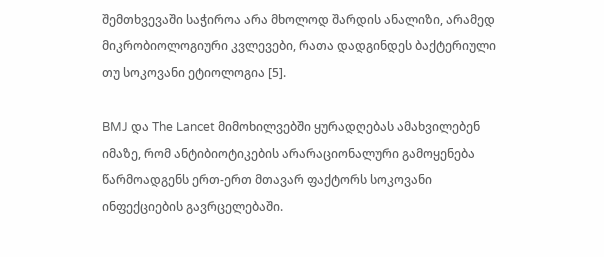შემთხვევაში საჭიროა არა მხოლოდ შარდის ანალიზი, არამედ მიკრობიოლოგიური კვლევები, რათა დადგინდეს ბაქტერიული თუ სოკოვანი ეტიოლოგია [5].

BMJ და The Lancet მიმოხილვებში ყურადღებას ამახვილებენ იმაზე, რომ ანტიბიოტიკების არარაციონალური გამოყენება წარმოადგენს ერთ-ერთ მთავარ ფაქტორს სოკოვანი ინფექციების გავრცელებაში.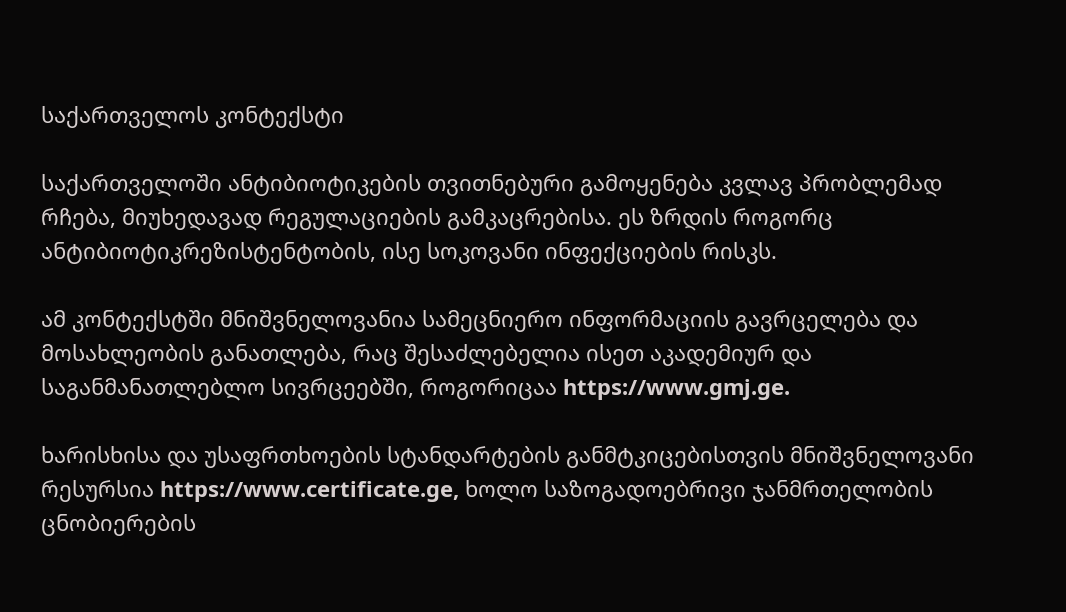საქართველოს კონტექსტი

საქართველოში ანტიბიოტიკების თვითნებური გამოყენება კვლავ პრობლემად რჩება, მიუხედავად რეგულაციების გამკაცრებისა. ეს ზრდის როგორც ანტიბიოტიკრეზისტენტობის, ისე სოკოვანი ინფექციების რისკს.

ამ კონტექსტში მნიშვნელოვანია სამეცნიერო ინფორმაციის გავრცელება და მოსახლეობის განათლება, რაც შესაძლებელია ისეთ აკადემიურ და საგანმანათლებლო სივრცეებში, როგორიცაა https://www.gmj.ge.

ხარისხისა და უსაფრთხოების სტანდარტების განმტკიცებისთვის მნიშვნელოვანი რესურსია https://www.certificate.ge, ხოლო საზოგადოებრივი ჯანმრთელობის ცნობიერების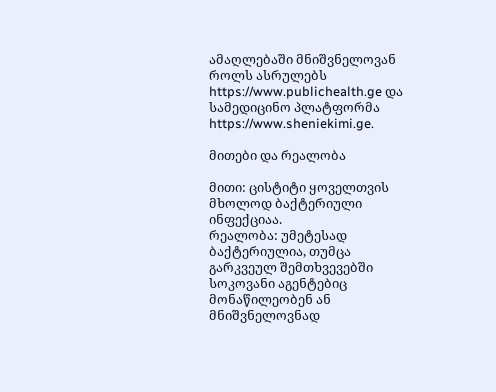ამაღლებაში მნიშვნელოვან როლს ასრულებს https://www.publichealth.ge და სამედიცინო პლატფორმა https://www.sheniekimi.ge.

მითები და რეალობა

მითი: ცისტიტი ყოველთვის მხოლოდ ბაქტერიული ინფექციაა.
რეალობა: უმეტესად ბაქტერიულია, თუმცა გარკვეულ შემთხვევებში სოკოვანი აგენტებიც მონაწილეობენ ან მნიშვნელოვნად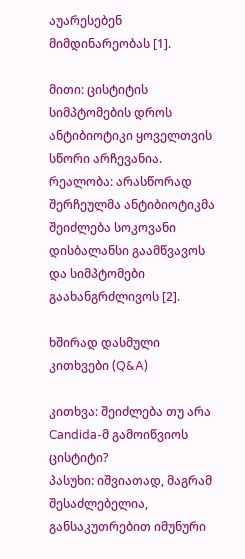აუარესებენ მიმდინარეობას [1].

მითი: ცისტიტის სიმპტომების დროს ანტიბიოტიკი ყოველთვის სწორი არჩევანია.
რეალობა: არასწორად შერჩეულმა ანტიბიოტიკმა შეიძლება სოკოვანი დისბალანსი გაამწვავოს და სიმპტომები გაახანგრძლივოს [2].

ხშირად დასმული კითხვები (Q&A)

კითხვა: შეიძლება თუ არა Candida-მ გამოიწვიოს ცისტიტი?
პასუხი: იშვიათად, მაგრამ შესაძლებელია, განსაკუთრებით იმუნური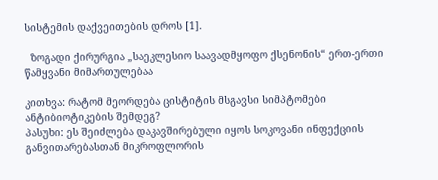სისტემის დაქვეითების დროს [1].

  ზოგადი ქირურგია „საეკლესიო საავადმყოფო ქსენონის“ ერთ-ერთი წამყვანი მიმართულებაა

კითხვა: რატომ მეორდება ცისტიტის მსგავსი სიმპტომები ანტიბიოტიკების შემდეგ?
პასუხი: ეს შეიძლება დაკავშირებული იყოს სოკოვანი ინფექციის განვითარებასთან მიკროფლორის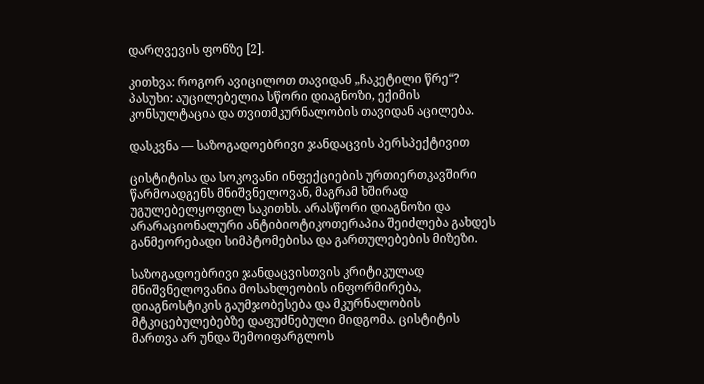დარღვევის ფონზე [2].

კითხვა: როგორ ავიცილოთ თავიდან „ჩაკეტილი წრე“?
პასუხი: აუცილებელია სწორი დიაგნოზი, ექიმის კონსულტაცია და თვითმკურნალობის თავიდან აცილება.

დასკვნა — საზოგადოებრივი ჯანდაცვის პერსპექტივით

ცისტიტისა და სოკოვანი ინფექციების ურთიერთკავშირი წარმოადგენს მნიშვნელოვან, მაგრამ ხშირად უგულებელყოფილ საკითხს. არასწორი დიაგნოზი და არარაციონალური ანტიბიოტიკოთერაპია შეიძლება გახდეს განმეორებადი სიმპტომებისა და გართულებების მიზეზი.

საზოგადოებრივი ჯანდაცვისთვის კრიტიკულად მნიშვნელოვანია მოსახლეობის ინფორმირება, დიაგნოსტიკის გაუმჯობესება და მკურნალობის მტკიცებულებებზე დაფუძნებული მიდგომა. ცისტიტის მართვა არ უნდა შემოიფარგლოს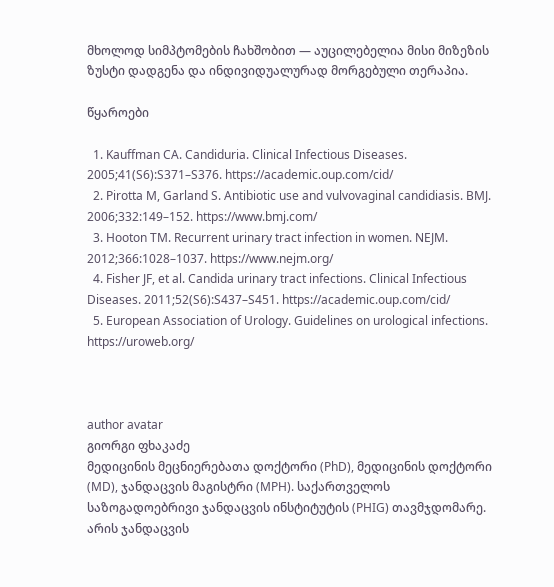მხოლოდ სიმპტომების ჩახშობით — აუცილებელია მისი მიზეზის ზუსტი დადგენა და ინდივიდუალურად მორგებული თერაპია.

წყაროები

  1. Kauffman CA. Candiduria. Clinical Infectious Diseases. 2005;41(S6):S371–S376. https://academic.oup.com/cid/
  2. Pirotta M, Garland S. Antibiotic use and vulvovaginal candidiasis. BMJ. 2006;332:149–152. https://www.bmj.com/
  3. Hooton TM. Recurrent urinary tract infection in women. NEJM. 2012;366:1028–1037. https://www.nejm.org/
  4. Fisher JF, et al. Candida urinary tract infections. Clinical Infectious Diseases. 2011;52(S6):S437–S451. https://academic.oup.com/cid/
  5. European Association of Urology. Guidelines on urological infections. https://uroweb.org/



author avatar
გიორგი ფხაკაძე
მედიცინის მეცნიერებათა დოქტორი (PhD), მედიცინის დოქტორი (MD), ჯანდაცვის მაგისტრი (MPH). საქართველოს საზოგადოებრივი ჯანდაცვის ინსტიტუტის (PHIG) თავმჯდომარე. არის ჯანდაცვის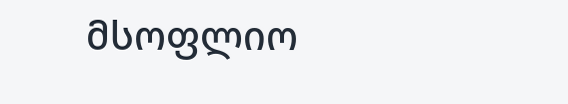მსოფლიო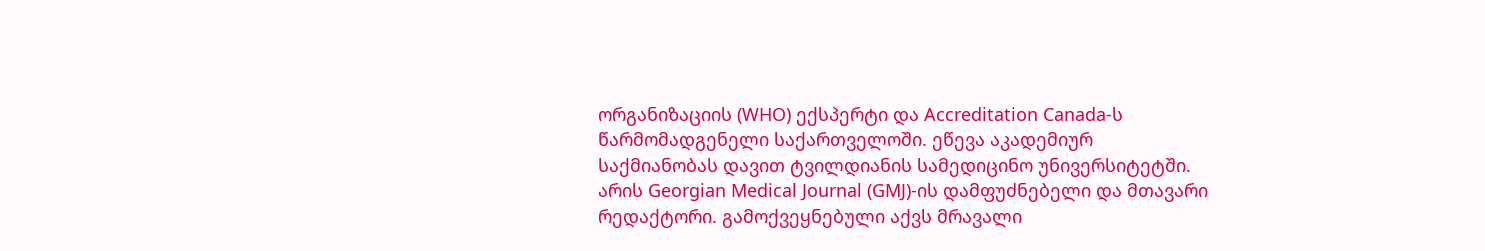ორგანიზაციის (WHO) ექსპერტი და Accreditation Canada-ს წარმომადგენელი საქართველოში. ეწევა აკადემიურ საქმიანობას დავით ტვილდიანის სამედიცინო უნივერსიტეტში. არის Georgian Medical Journal (GMJ)-ის დამფუძნებელი და მთავარი რედაქტორი. გამოქვეყნებული აქვს მრავალი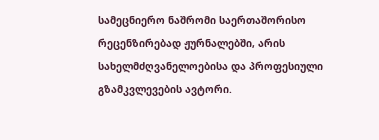სამეცნიერო ნაშრომი საერთაშორისო რეცენზირებად ჟურნალებში, არის სახელმძღვანელოებისა და პროფესიული გზამკვლევების ავტორი.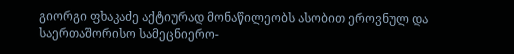გიორგი ფხაკაძე აქტიურად მონაწილეობს ასობით ეროვნულ და საერთაშორისო სამეცნიერო-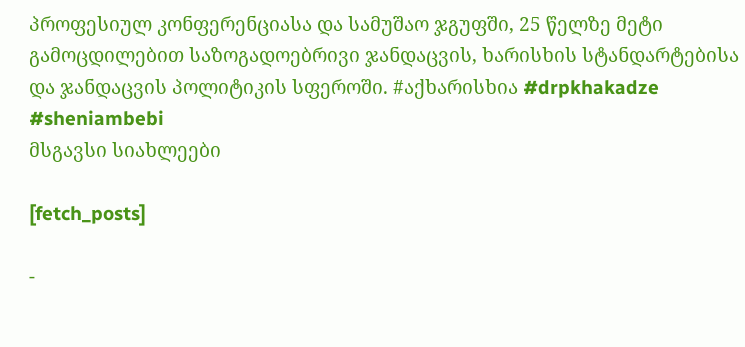პროფესიულ კონფერენციასა და სამუშაო ჯგუფში, 25 წელზე მეტი გამოცდილებით საზოგადოებრივი ჯანდაცვის, ხარისხის სტანდარტებისა და ჯანდაცვის პოლიტიკის სფეროში. #აქხარისხია #drpkhakadze #sheniambebi
მსგავსი სიახლეები

[fetch_posts]

-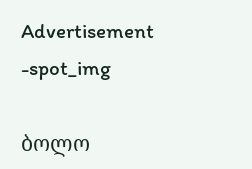Advertisement -spot_img

ბოლო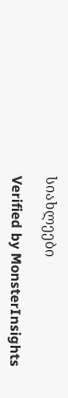სიახლეები

Verified by MonsterInsights